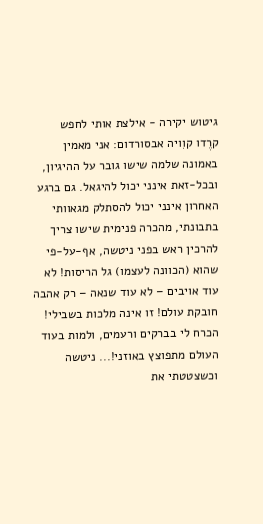גיטוש יקירה - אילצת אותי לחפש
קרֶדו קוִויה אבסורדום: אני מאמין באמונה שלמה שישו גובר על ההיגיון, ובכל-זאת אינני יכול להיגאל. גם ברגע האחרון אינני יכול להסתלק מגאוותי בתבונתי, מהכרה פנימית שישו צריך להרכין ראש בפני ניטשה, אף-על-פי שהוא (הכוונה לעצמו) גל הריסות! לא עוד אויבים – לא עוד שנאה – רק אהבה חובקת עולם! זו אינה מלכות בשבילי! הכרח לי בברקים ורעמים, ולמות בעוד העולם מתפוצץ באוזני!... ניטשה וכשצטטתי את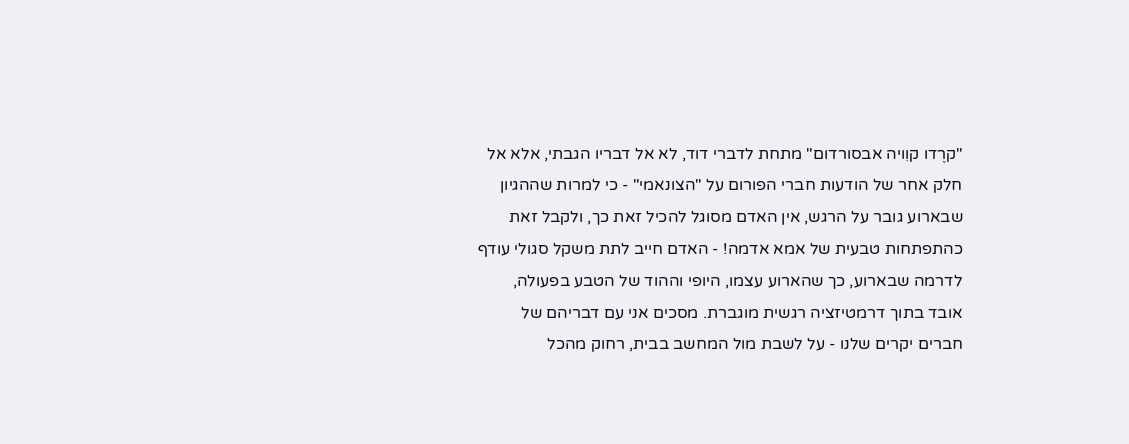"קרֶדו קוִויה אבסורדום" מתחת לדברי דוד, לא אל דבריו הגבתי, אלא אל חלק אחר של הודעות חברי הפורום על "הצונאמי" - כי למרות שההגיון שבארוע גובר על הרגש, אין האדם מסוגל להכיל זאת כך, ולקבל זאת כהתפתחות טבעית של אמא אדמה! - האדם חייב לתת משקל סגולי עודף לדרמה שבארוע, כך שהארוע עצמו, היופי וההוד של הטבע בפעולה, אובד בתוך דרמטיזציה רגשית מוגברת. מסכים אני עם דבריהם של חברים יקרים שלנו - על לשבת מול המחשב בבית, רחוק מהכל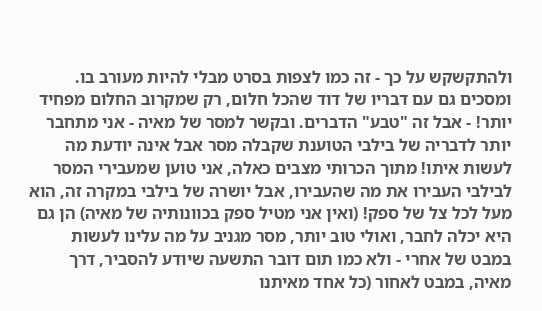ולהתקשקש על כך - זה כמו לצפות בסרט מבלי להיות מעורב בו. ומסכים גם עם דבריו של דוד שהכל חלום, רק שמקרוב החלום מפחיד יותר! - אבל זה "טבע" הדברים. ובקשר למסר של מאיה - אני מתחבר יותר לדבריה של בילבי הטוענת שקבלה מסר אבל אינה יודעת מה לעשות איתו! מתוך הכרותי מצבים כאלה, אני טוען שמעבירי המסר לבילבי העבירו את מה שהעבירו, אבל יושרה של בילבי במקרה זה, הוא מעל לכל צל של ספק! (ואין אני מטיל ספק בכוונותיה של מאיה) הן גם היא יכלה לחבר, ואולי טוב יותר, מסר מגניב על מה עלינו לעשות במבט של אחרי - ולא כמו תום דובר התשעה שיודע להסביר, דרך מאיה, במבט לאחור (כל אחד מאיתנו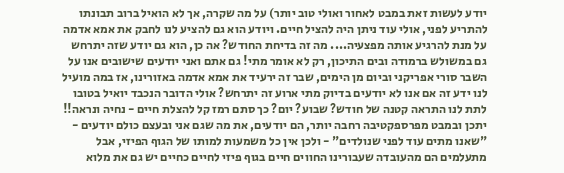יודע לעשות זאת במבט לאחור ואולי טוב יותר) על מה שקרה, אך לא הואיל ברוב תבונתו להתריע לפני, אולי עוד ניתן היה להציל חיים. ויודע הוא גם להציע לנו לחבק את אמא אדמה על מנת להרגיע אותה מפצעיה.... מה זה בדיחת החודש? אה כן, הוא גם יודע שזה יתרחש גם במשולש ברמודה ובים התיכון, רק לא אומר מתי! גם אתם ואני יודעים שישובים אנו על השבר סורי אפריקני וביום מן הימים, שבר זה ירעיד את אמא אדמה באזורינו, אז במה מועיל לנו ידע זה אם אנו לא יודעים בדיוק מתי ארוע זה יתרחש? אולי הדובר הנכבד יואיל בטובו לתת לנו התראה קטנה של חודש? שבוע? יום? כך סתם רמז קל להצלת חיים - נחיה ונראה!! יתכן ובמבט מפרספקטיבה רחבה יותר, הם יודעים, את מה שגם אני ובעצם כולם יודעים - "שאנו מתים עוד לפני שנולדים" - ולכן אין כל משמעות למותו של הגוף הפיזי, אבל מתעלמים הם מהעובדה שעבורינו החווים חיים בגוף פיזי לחיים כחיים יש גם את מלוא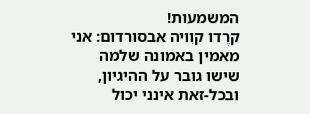המשמעות!
קרֶדו קוִויה אבסורדום: אני מאמין באמונה שלמה שישו גובר על ההיגיון, ובכל-זאת אינני יכול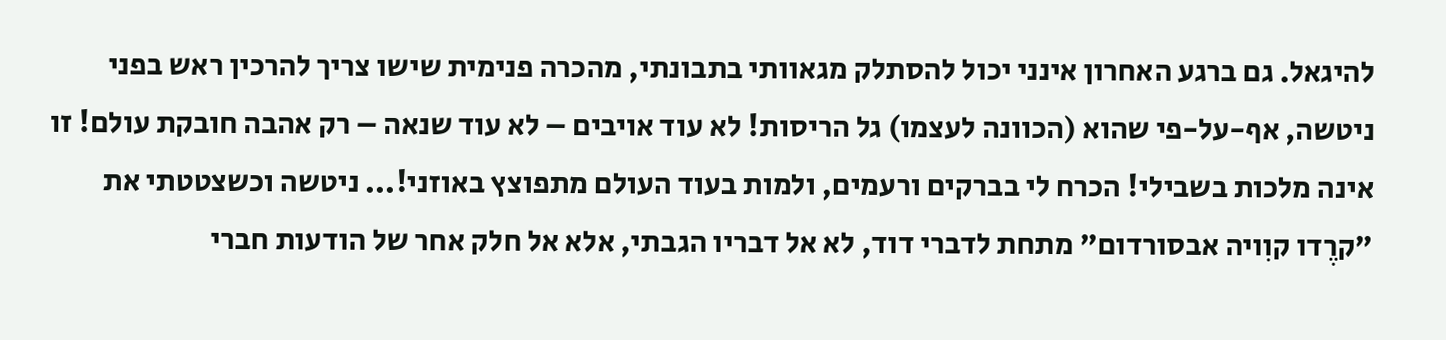להיגאל. גם ברגע האחרון אינני יכול להסתלק מגאוותי בתבונתי, מהכרה פנימית שישו צריך להרכין ראש בפני ניטשה, אף-על-פי שהוא (הכוונה לעצמו) גל הריסות! לא עוד אויבים – לא עוד שנאה – רק אהבה חובקת עולם! זו אינה מלכות בשבילי! הכרח לי בברקים ורעמים, ולמות בעוד העולם מתפוצץ באוזני!... ניטשה וכשצטטתי את "קרֶדו קוִויה אבסורדום" מתחת לדברי דוד, לא אל דבריו הגבתי, אלא אל חלק אחר של הודעות חברי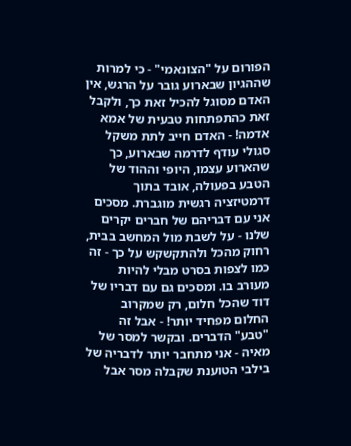הפורום על "הצונאמי" - כי למרות שההגיון שבארוע גובר על הרגש, אין האדם מסוגל להכיל זאת כך, ולקבל זאת כהתפתחות טבעית של אמא אדמה! - האדם חייב לתת משקל סגולי עודף לדרמה שבארוע, כך שהארוע עצמו, היופי וההוד של הטבע בפעולה, אובד בתוך דרמטיזציה רגשית מוגברת. מסכים אני עם דבריהם של חברים יקרים שלנו - על לשבת מול המחשב בבית, רחוק מהכל ולהתקשקש על כך - זה כמו לצפות בסרט מבלי להיות מעורב בו. ומסכים גם עם דבריו של דוד שהכל חלום, רק שמקרוב החלום מפחיד יותר! - אבל זה "טבע" הדברים. ובקשר למסר של מאיה - אני מתחבר יותר לדבריה של בילבי הטוענת שקבלה מסר אבל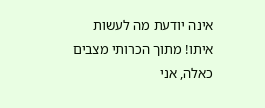אינה יודעת מה לעשות איתו! מתוך הכרותי מצבים כאלה, אני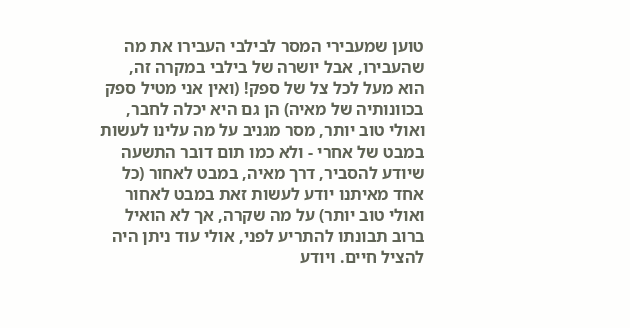טוען שמעבירי המסר לבילבי העבירו את מה שהעבירו, אבל יושרה של בילבי במקרה זה, הוא מעל לכל צל של ספק! (ואין אני מטיל ספק בכוונותיה של מאיה) הן גם היא יכלה לחבר, ואולי טוב יותר, מסר מגניב על מה עלינו לעשות במבט של אחרי - ולא כמו תום דובר התשעה שיודע להסביר, דרך מאיה, במבט לאחור (כל אחד מאיתנו יודע לעשות זאת במבט לאחור ואולי טוב יותר) על מה שקרה, אך לא הואיל ברוב תבונתו להתריע לפני, אולי עוד ניתן היה להציל חיים. ויודע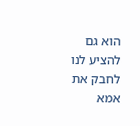הוא גם להציע לנו לחבק את אמא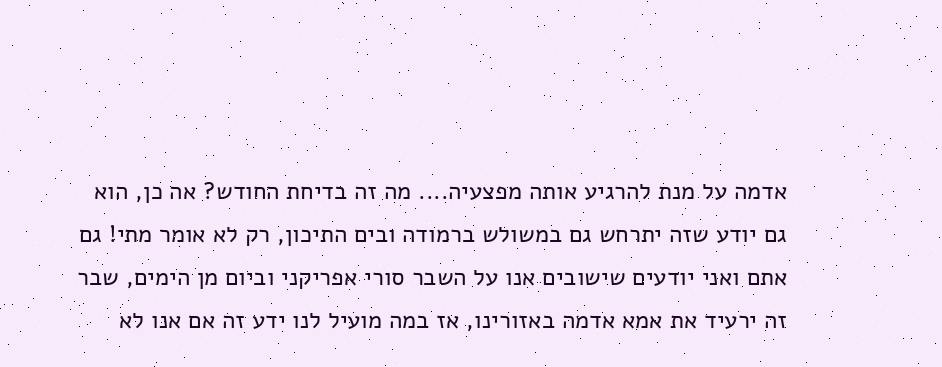אדמה על מנת להרגיע אותה מפצעיה.... מה זה בדיחת החודש? אה כן, הוא גם יודע שזה יתרחש גם במשולש ברמודה ובים התיכון, רק לא אומר מתי! גם אתם ואני יודעים שישובים אנו על השבר סורי אפריקני וביום מן הימים, שבר זה ירעיד את אמא אדמה באזורינו, אז במה מועיל לנו ידע זה אם אנו לא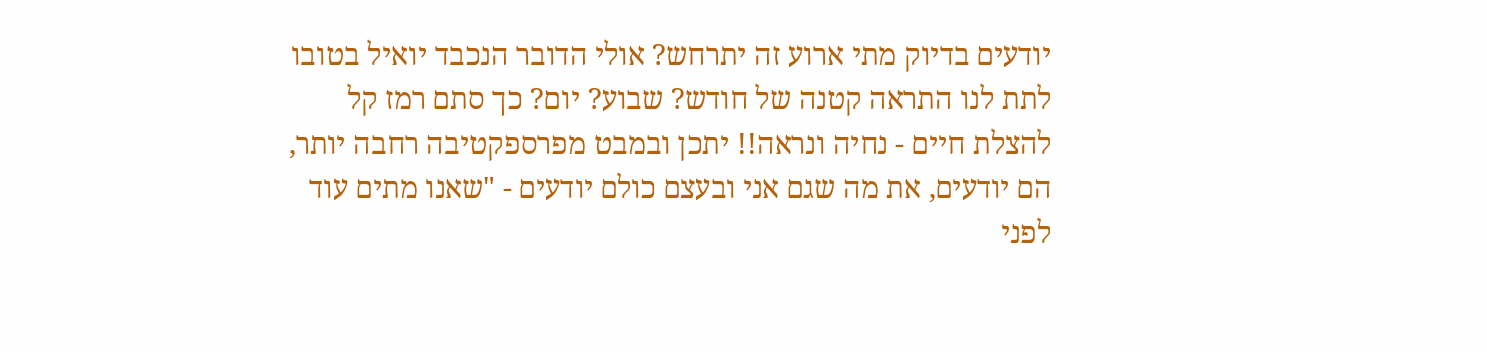יודעים בדיוק מתי ארוע זה יתרחש? אולי הדובר הנכבד יואיל בטובו לתת לנו התראה קטנה של חודש? שבוע? יום? כך סתם רמז קל להצלת חיים - נחיה ונראה!! יתכן ובמבט מפרספקטיבה רחבה יותר, הם יודעים, את מה שגם אני ובעצם כולם יודעים - "שאנו מתים עוד לפני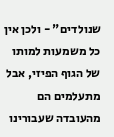שנולדים" - ולכן אין כל משמעות למותו של הגוף הפיזי, אבל מתעלמים הם מהעובדה שעבורינו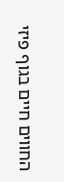החווים חיים בגוף פיזי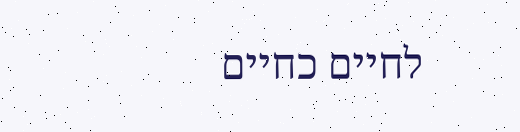לחיים כחיים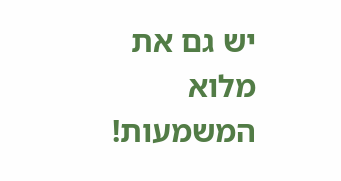יש גם את מלוא המשמעות!